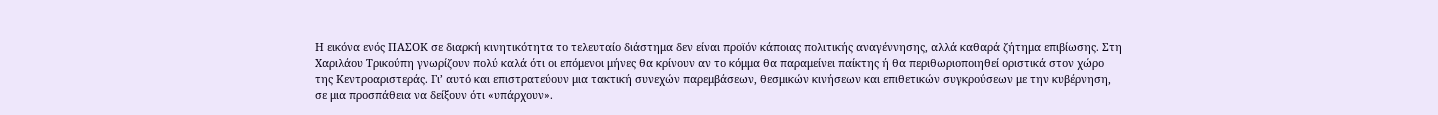Η εικόνα ενός ΠΑΣΟΚ σε διαρκή κινητικότητα το τελευταίο διάστημα δεν είναι προϊόν κάποιας πολιτικής αναγέννησης, αλλά καθαρά ζήτημα επιβίωσης. Στη Χαριλάου Τρικούπη γνωρίζουν πολύ καλά ότι οι επόμενοι μήνες θα κρίνουν αν το κόμμα θα παραμείνει παίκτης ή θα περιθωριοποιηθεί οριστικά στον χώρο της Κεντροαριστεράς. Γι’ αυτό και επιστρατεύουν μια τακτική συνεχών παρεμβάσεων, θεσμικών κινήσεων και επιθετικών συγκρούσεων με την κυβέρνηση, σε μια προσπάθεια να δείξουν ότι «υπάρχουν».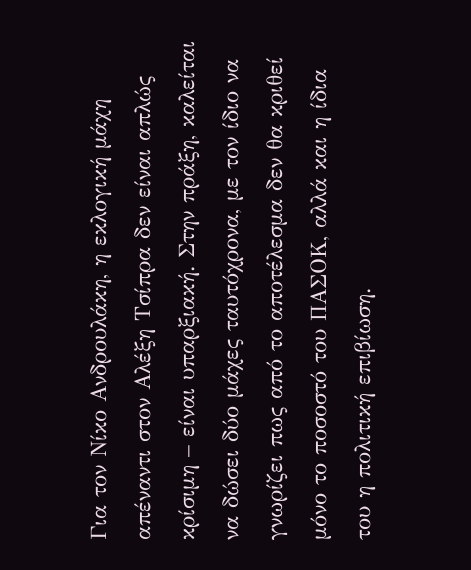Για τον Νίκο Ανδρουλάκη, η εκλογική μάχη απέναντι στον Αλέξη Τσίπρα δεν είναι απλώς κρίσιμη – είναι υπαρξιακή. Στην πράξη, καλείται να δώσει δύο μάχες ταυτόχρονα, με τον ίδιο να γνωρίζει πως από το αποτέλεσμα δεν θα κριθεί μόνο το ποσοστό του ΠΑΣΟΚ, αλλά και η ίδια του η πολιτική επιβίωση.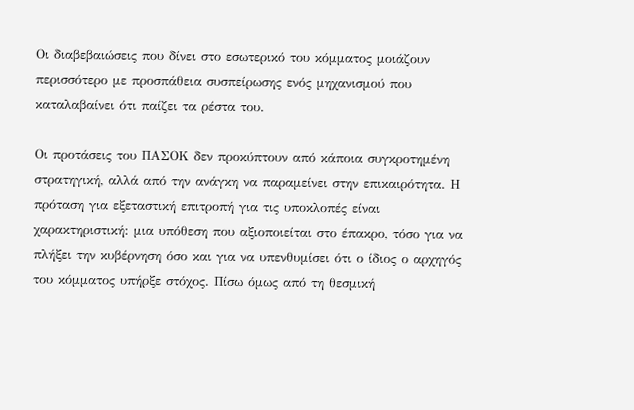Οι διαβεβαιώσεις που δίνει στο εσωτερικό του κόμματος μοιάζουν περισσότερο με προσπάθεια συσπείρωσης ενός μηχανισμού που καταλαβαίνει ότι παίζει τα ρέστα του.

Οι προτάσεις του ΠΑΣΟΚ δεν προκύπτουν από κάποια συγκροτημένη στρατηγική, αλλά από την ανάγκη να παραμείνει στην επικαιρότητα. Η πρόταση για εξεταστική επιτροπή για τις υποκλοπές είναι χαρακτηριστική: μια υπόθεση που αξιοποιείται στο έπακρο, τόσο για να πλήξει την κυβέρνηση όσο και για να υπενθυμίσει ότι ο ίδιος ο αρχηγός του κόμματος υπήρξε στόχος. Πίσω όμως από τη θεσμική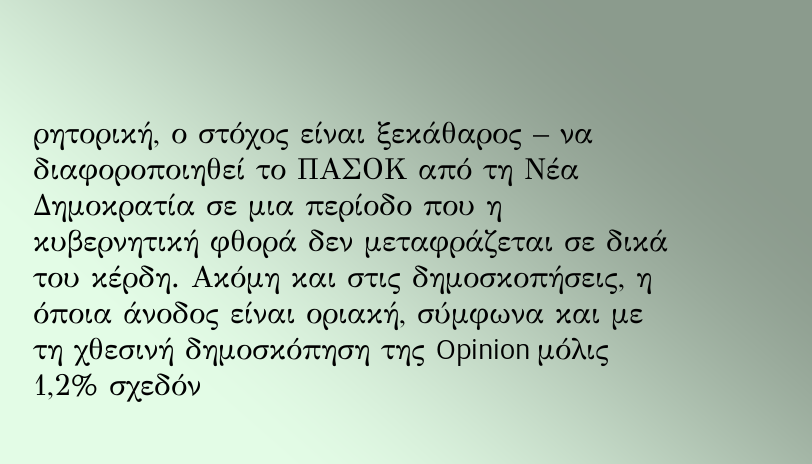ρητορική, ο στόχος είναι ξεκάθαρος – να διαφοροποιηθεί το ΠΑΣΟΚ από τη Νέα Δημοκρατία σε μια περίοδο που η κυβερνητική φθορά δεν μεταφράζεται σε δικά του κέρδη. Ακόμη και στις δημοσκοπήσεις, η όποια άνοδος είναι οριακή, σύμφωνα και με τη χθεσινή δημοσκόπηση της Opinion μόλις 1,2% σχεδόν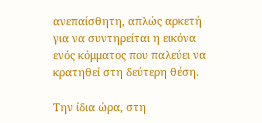ανεπαίσθητη, απλώς αρκετή για να συντηρείται η εικόνα ενός κόμματος που παλεύει να κρατηθεί στη δεύτερη θέση.

Την ίδια ώρα, στη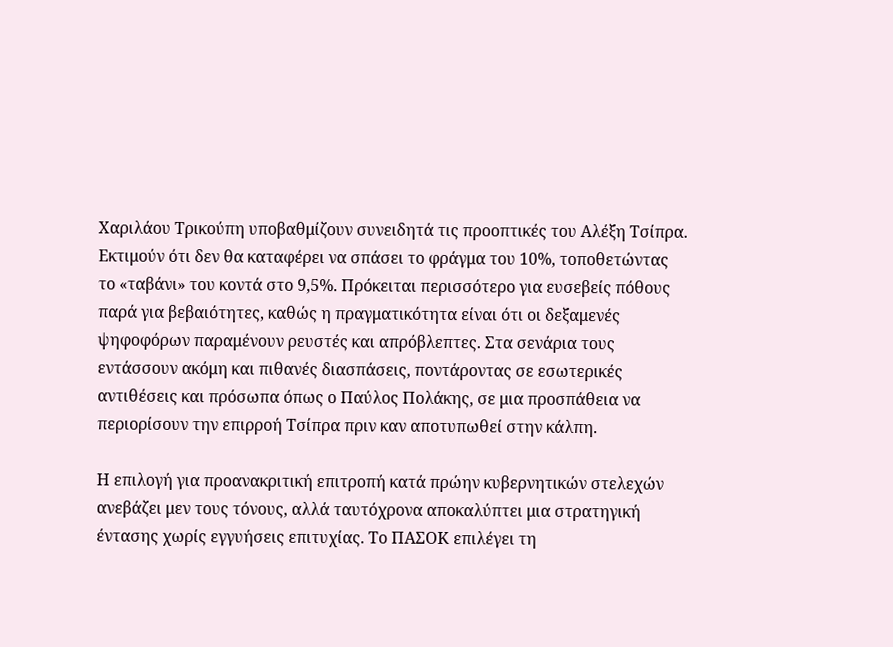Χαριλάου Τρικούπη υποβαθμίζουν συνειδητά τις προοπτικές του Αλέξη Τσίπρα. Εκτιμούν ότι δεν θα καταφέρει να σπάσει το φράγμα του 10%, τοποθετώντας το «ταβάνι» του κοντά στο 9,5%. Πρόκειται περισσότερο για ευσεβείς πόθους παρά για βεβαιότητες, καθώς η πραγματικότητα είναι ότι οι δεξαμενές ψηφοφόρων παραμένουν ρευστές και απρόβλεπτες. Στα σενάρια τους εντάσσουν ακόμη και πιθανές διασπάσεις, ποντάροντας σε εσωτερικές αντιθέσεις και πρόσωπα όπως ο Παύλος Πολάκης, σε μια προσπάθεια να περιορίσουν την επιρροή Τσίπρα πριν καν αποτυπωθεί στην κάλπη.

Η επιλογή για προανακριτική επιτροπή κατά πρώην κυβερνητικών στελεχών ανεβάζει μεν τους τόνους, αλλά ταυτόχρονα αποκαλύπτει μια στρατηγική έντασης χωρίς εγγυήσεις επιτυχίας. Το ΠΑΣΟΚ επιλέγει τη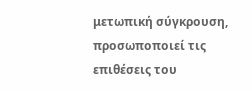μετωπική σύγκρουση, προσωποποιεί τις επιθέσεις του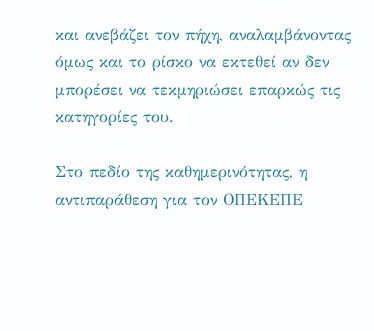και ανεβάζει τον πήχη, αναλαμβάνοντας όμως και το ρίσκο να εκτεθεί αν δεν μπορέσει να τεκμηριώσει επαρκώς τις κατηγορίες του.

Στο πεδίο της καθημερινότητας, η αντιπαράθεση για τον ΟΠΕΚΕΠΕ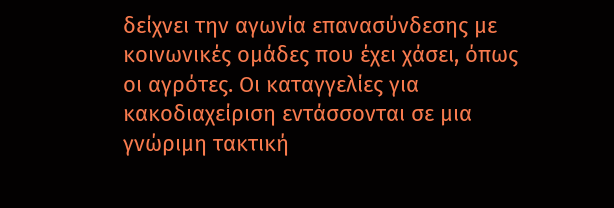δείχνει την αγωνία επανασύνδεσης με κοινωνικές ομάδες που έχει χάσει, όπως οι αγρότες. Οι καταγγελίες για κακοδιαχείριση εντάσσονται σε μια γνώριμη τακτική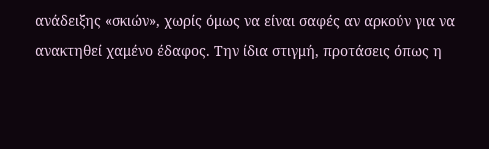ανάδειξης «σκιών», χωρίς όμως να είναι σαφές αν αρκούν για να ανακτηθεί χαμένο έδαφος. Την ίδια στιγμή, προτάσεις όπως η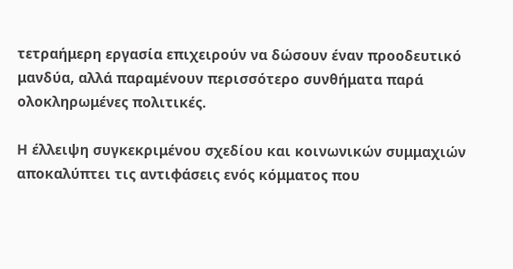τετραήμερη εργασία επιχειρούν να δώσουν έναν προοδευτικό μανδύα, αλλά παραμένουν περισσότερο συνθήματα παρά ολοκληρωμένες πολιτικές.

Η έλλειψη συγκεκριμένου σχεδίου και κοινωνικών συμμαχιών αποκαλύπτει τις αντιφάσεις ενός κόμματος που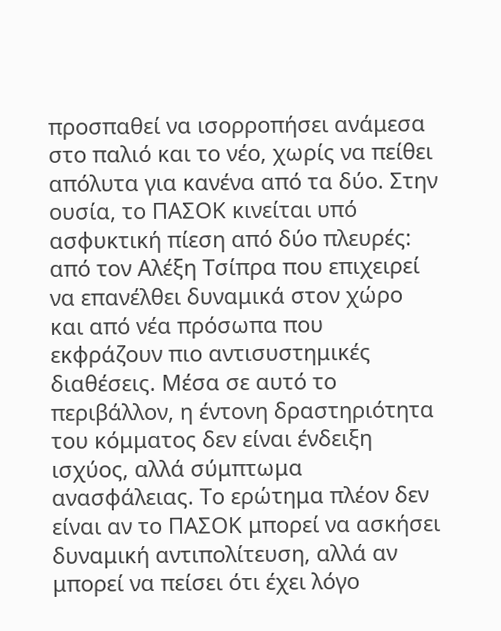προσπαθεί να ισορροπήσει ανάμεσα στο παλιό και το νέο, χωρίς να πείθει απόλυτα για κανένα από τα δύο. Στην ουσία, το ΠΑΣΟΚ κινείται υπό ασφυκτική πίεση από δύο πλευρές: από τον Αλέξη Τσίπρα που επιχειρεί να επανέλθει δυναμικά στον χώρο και από νέα πρόσωπα που εκφράζουν πιο αντισυστημικές διαθέσεις. Μέσα σε αυτό το περιβάλλον, η έντονη δραστηριότητα του κόμματος δεν είναι ένδειξη ισχύος, αλλά σύμπτωμα ανασφάλειας. Το ερώτημα πλέον δεν είναι αν το ΠΑΣΟΚ μπορεί να ασκήσει δυναμική αντιπολίτευση, αλλά αν μπορεί να πείσει ότι έχει λόγο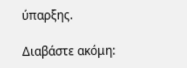ύπαρξης.

Διαβάστε ακόμη: